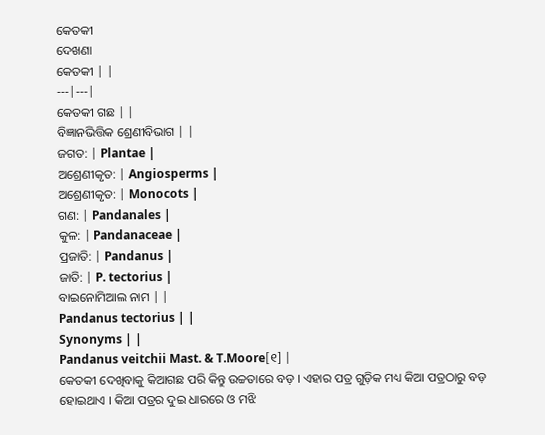କେତକୀ
ଦେଖଣା
କେତକୀ | |
---|---|
କେତକୀ ଗଛ | |
ବିଜ୍ଞାନଭିତ୍ତିକ ଶ୍ରେଣୀବିଭାଗ | |
ଜଗତ: | Plantae |
ଅଶ୍ରେଣୀକୃତ: | Angiosperms |
ଅଶ୍ରେଣୀକୃତ: | Monocots |
ଗଣ: | Pandanales |
କୁଳ: | Pandanaceae |
ପ୍ରଜାତି: | Pandanus |
ଜାତି: | P. tectorius |
ବାଇନୋମିଆଲ ନାମ | |
Pandanus tectorius | |
Synonyms | |
Pandanus veitchii Mast. & T.Moore[୧] |
କେତକୀ ଦେଖିବାକୁ କିଆଗଛ ପରି କିନ୍ତୁ ଉଚ୍ଚତାରେ ବଡ଼ । ଏହାର ପତ୍ର ଗୁଡ଼ିକ ମଧ୍ୟ କିଆ ପତ୍ରଠାରୁ ବଡ଼ ହୋଇଥାଏ । କିଆ ପତ୍ରର ଦୁଇ ଧାରରେ ଓ ମଝି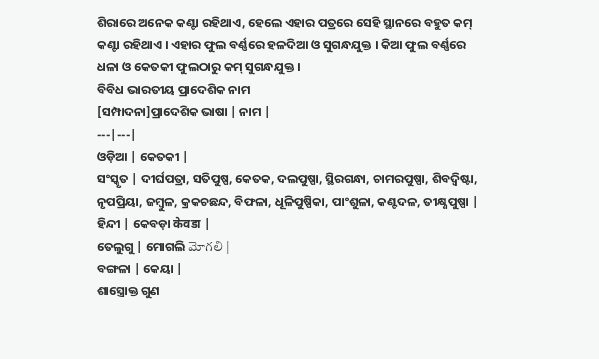ଶିରାରେ ଅନେକ କଣ୍ଟା ରହିଥାଏ, ହେଲେ ଏହାର ପତ୍ରରେ ସେହି ସ୍ଥାନରେ ବହୁତ କମ୍ କଣ୍ଟା ରହିଥାଏ । ଏହାର ଫୁଲ ବର୍ଣ୍ଣରେ ହଳଦିଆ ଓ ସୁଗନ୍ଧଯୁକ୍ତ । କିଆ ଫୁଲ ବର୍ଣ୍ଣରେ ଧଳା ଓ କେତକୀ ଫୁଲଠାରୁ କମ୍ ସୁଗନ୍ଧଯୁକ୍ତ ।
ବିବିଧ ଭାରତୀୟ ପ୍ରାଦେଶିକ ନାମ
[ସମ୍ପାଦନା]ପ୍ରାଦେଶିକ ଭାଷା | ନାମ |
---|---|
ଓଡ଼ିଆ | କେତକୀ |
ସଂସ୍କୃତ | ଦୀର୍ଘପତ୍ରା, ସତିପୁଷ୍ପ, କେତକ, ଦଲପୁଷ୍ପା, ସ୍ଥିରଗନ୍ଧା, ଚାମରପୁଷ୍ପା, ଶିବଦ୍ୱିଷ୍ଟା, ନୃପପ୍ରିୟା, ଜମ୍ବୁଳ, କ୍ରକଚଛନ୍ଦ, ବିଫଳା, ଧୂଳିପୁଷ୍ପିକା, ପାଂଶୁଳା, କଣ୍ଟଦଳ, ତୀକ୍ଷ୍ଣପୁଷ୍ପା |
ହିନ୍ଦୀ | କେବଡ଼ା केवडा |
ତେଲୁଗୁ | ମୋଗଲି మోగలి |
ବଙ୍ଗଳା | କେୟା |
ଶାସ୍ତ୍ରୋକ୍ତ ଗୁଣ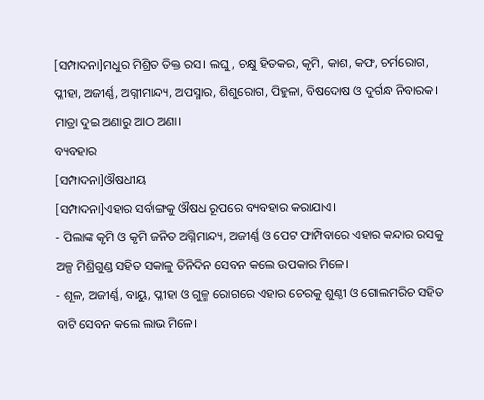[ସମ୍ପାଦନା]ମଧୁର ମିଶ୍ରିତ ତିକ୍ତ ରସ। ଲଘୁ, ଚକ୍ଷୁ ହିତକର, କୃମି, କାଶ, କଫ, ଚର୍ମରୋଗ, ପ୍ଳୀହା, ଅଜୀର୍ଣ୍ଣ, ଅଗ୍ନୀମାନ୍ଦ୍ୟ, ଅପସ୍ମାର, ଶିଶୁରୋଗ, ପିହୁଳା, ବିଷଦୋଷ ଓ ଦୁର୍ଗନ୍ଧ ନିବାରକ। ମାତ୍ରା ଦୁଇ ଅଣାରୁ ଆଠ ଅଣା।
ବ୍ୟବହାର
[ସମ୍ପାଦନା]ଔଷଧୀୟ
[ସମ୍ପାଦନା]ଏହାର ସର୍ବାଙ୍ଗକୁ ଔଷଧ ରୂପରେ ବ୍ୟବହାର କରାଯାଏ।
- ପିଲାଙ୍କ କୃମି ଓ କୃମି ଜନିତ ଅଗ୍ନିମାନ୍ଦ୍ୟ, ଅଜୀର୍ଣ୍ଣ ଓ ପେଟ ଫାମ୍ପିବାରେ ଏହାର କନ୍ଦାର ରସକୁ ଅଳ୍ପ ମିଶ୍ରିଗୁଣ୍ଡ ସହିତ ସକାଳୁ ତିନିଦିନ ସେବନ କଲେ ଉପକାର ମିଳେ।
- ଶୂଳ, ଅଜୀର୍ଣ୍ଣ, ବାୟୁ, ପ୍ଳୀହା ଓ ଗୁଳ୍ମ ରୋଗରେ ଏହାର ଚେରକୁ ଶୁଣ୍ଠୀ ଓ ଗୋଲମରିଚ ସହିତ ବାଟି ସେବନ କଲେ ଲାଭ ମିଳେ।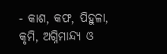- କାଶ, କଫ, ପିହୁଳା, କୃମି, ଅଗ୍ନିମାନ୍ଦ୍ୟ ଓ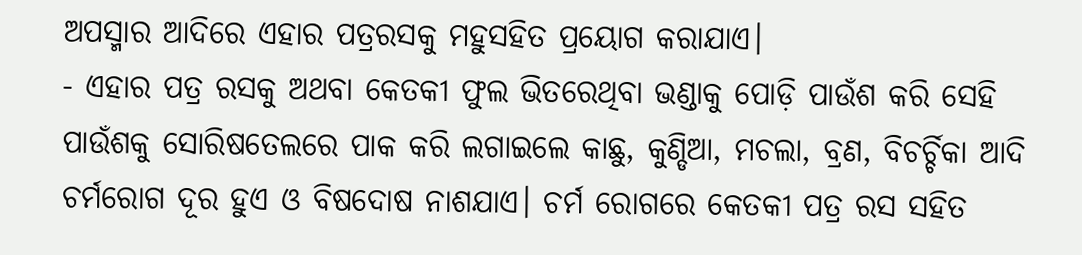ଅପସ୍ମାର ଆଦିରେ ଏହାର ପତ୍ରରସକୁ ମହୁସହିତ ପ୍ରୟୋଗ କରାଯାଏ।
- ଏହାର ପତ୍ର ରସକୁ ଅଥବା କେତକୀ ଫୁଲ ଭିତରେଥିବା ଭଣ୍ଡାକୁ ପୋଡ଼ି ପାଉଁଶ କରି ସେହି ପାଉଁଶକୁ ସୋରିଷତେଲରେ ପାକ କରି ଲଗାଇଲେ କାଛୁ, କୁଣ୍ଡିଆ, ମଚଲା, ବ୍ରଣ, ବିଚର୍ଚ୍ଚିକା ଆଦି ଚର୍ମରୋଗ ଦୂର ହୁଏ ଓ ବିଷଦୋଷ ନାଶଯାଏ। ଚର୍ମ ରୋଗରେ କେତକୀ ପତ୍ର ରସ ସହିତ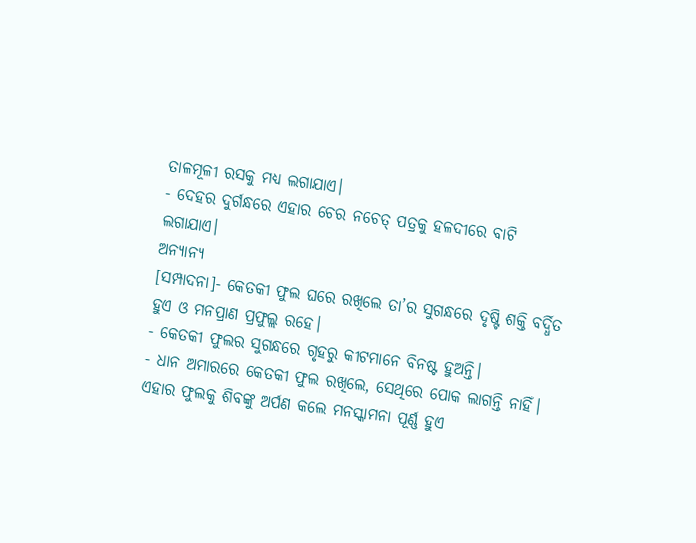ତାଳମୂଳୀ ରସକୁ ମଧ୍ୟ ଲଗାଯାଏ।
- ଦେହର ଦୁର୍ଗନ୍ଧରେ ଏହାର ଚେର ନଚେତ୍ ପତ୍ରକୁ ହଳଦୀରେ ବାଟି ଲଗାଯାଏ।
ଅନ୍ୟାନ୍ୟ
[ସମ୍ପାଦନା]- କେତକୀ ଫୁଲ ଘରେ ରଖିଲେ ତା’ର ସୁଗନ୍ଧରେ ଦୃଷ୍ଟି ଶକ୍ତି ବର୍ଦ୍ଧିତ ହୁଏ ଓ ମନପ୍ରାଣ ପ୍ରଫୁଲ୍ଲ ରହେ।
- କେତକୀ ଫୁଲର ସୁଗନ୍ଧରେ ଗୃହରୁ କୀଟମାନେ ବିନଷ୍ଟ ହୁଅନ୍ତି।
- ଧାନ ଅମାରରେ କେତକୀ ଫୁଲ ରଖିଲେ, ସେଥିରେ ପୋକ ଲାଗନ୍ତି ନାହିଁ।
ଏହାର ଫୁଲକୁ ଶିବଙ୍କୁ ଅର୍ପଣ କଲେ ମନସ୍କାମନା ପୂର୍ଣ୍ଣ ହୁଏ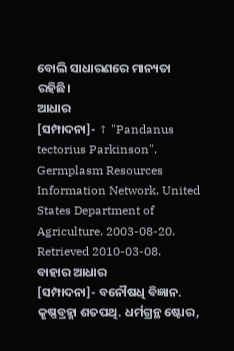ବୋଲି ସାଧାରଣରେ ମାନ୍ୟତା ରହିଛି।
ଆଧାର
[ସମ୍ପାଦନା]- ↑ "Pandanus tectorius Parkinson". Germplasm Resources Information Network. United States Department of Agriculture. 2003-08-20. Retrieved 2010-03-08.
ବାହାର ଆଧାର
[ସମ୍ପାଦନା]- ବନୌଷଧି ବିଜ୍ଞାନ. କୃଷ୍ଣବ୍ରହ୍ମା ଶତପଥି. ଧର୍ମଗ୍ରନ୍ଥ ଷ୍ଟୋର,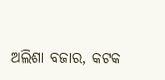ଅଲିଶା ବଜାର, କଟକ